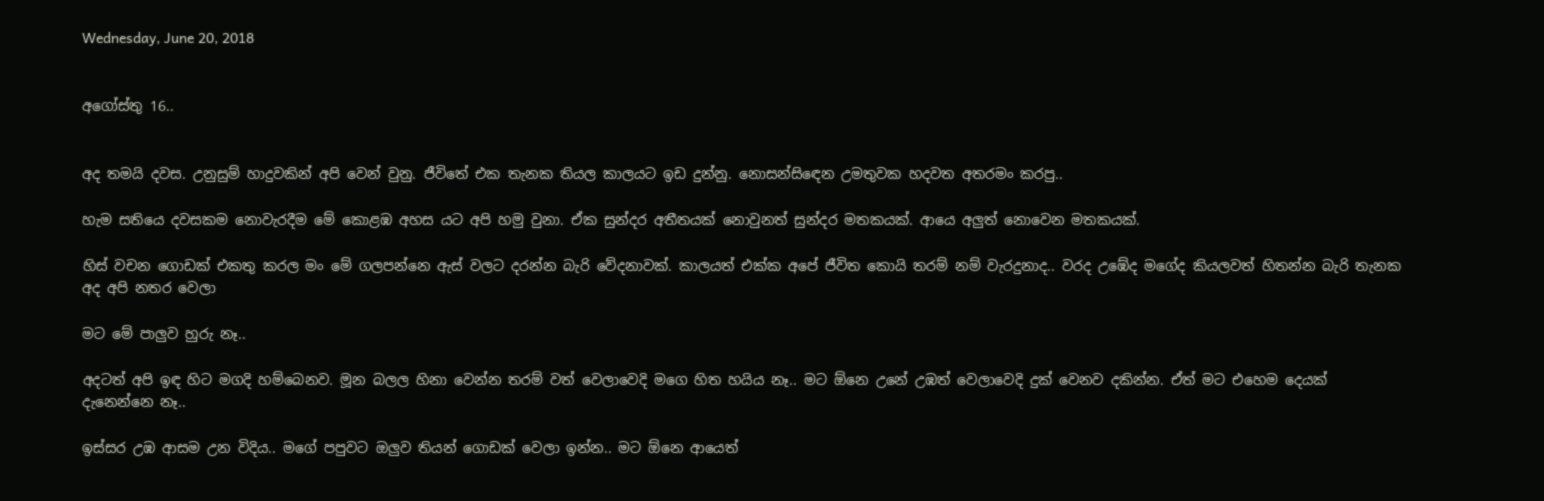Wednesday, June 20, 2018


අගෝස්තු 16..


අද තමයි දවස. උනුසුම් හාදුවකින් අපි වෙන් වුනු. ජීවිතේ එක තැනක තියල කාලයට ඉඩ දුන්නු. නොසන්සිඳෙන උමතුවක හදවත අතරමං කරපු..

හැම සතියෙ දවසකම නොවැරදීම මේ කොළඹ අහස යට අපි හමු වුනා. ඒක සුන්දර අතීතයක් නොවුනත් සුන්දර මතකයක්. ආයෙ අලුත් නොවෙන මතකයක්.

හිස් වචන ගොඩක් එකතු කරල මං මේ ගලපන්නෙ ඇස් වලට දරන්න බැරි වේදනාවක්. කාලයත් එක්ක අපේ ජීවිත කොයි තරම් නම් වැරදුනාද.. වරද උඹේද මගේද කියලවත් හිතන්න බැරි තැනක අද අපි නතර වෙලා

මට මේ පාලුව හුරු නෑ..

අදටත් අපි ඉඳ හිට මගදි හම්බෙනව. මූන බලල හිනා වෙන්න තරම් වත් වෙලාවෙදි මගෙ හිත හයිය නෑ.. මට ඕනෙ උනේ උඹත් වෙලාවෙදි දුක් වෙනව දකින්න. ඒත් මට එහෙම දෙයක් දැනෙන්නෙ නෑ..

ඉස්සර උඹ ආසම උන විදිය.. මගේ පපුවට ඔලුව තියන් ගොඩක් වෙලා ඉන්න.. මට ඕනෙ ආයෙත්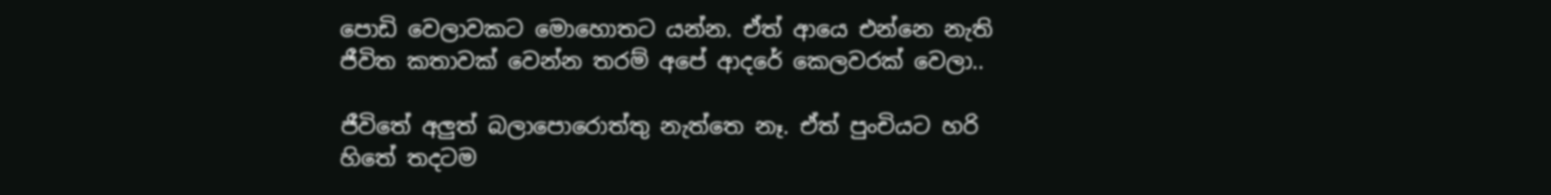පොඩි වෙලාවකට මොහොතට යන්න. ඒත් ආයෙ එන්නෙ නැති ජීවිත කතාවක් වෙන්න තරම් අපේ ආදරේ කෙලවරක් වෙලා..

ජීවිතේ අලුත් බලාපොරොත්තු නැත්තෙ නෑ. ඒත් පුංචියට හරි හිතේ තදටම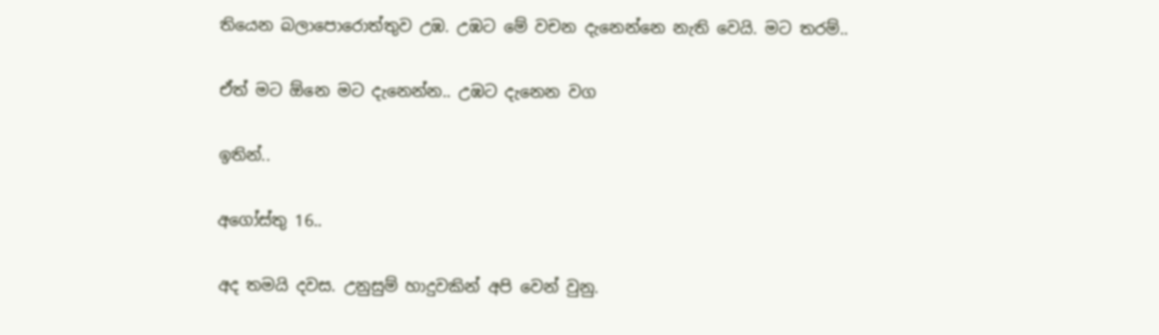තියෙන බලාපොරොත්තුව උඹ. උඹට මේ වචන දැනෙන්නෙ නැති වෙයි. මට තරම්..

ඒත් මට ඕනෙ මට දැනෙන්න.. උඹට දැනෙන වග

ඉතින්..

අගෝස්තු 16..

අද තමයි දවස. උනුසුම් හාදුවකින් අපි වෙන් වුනු.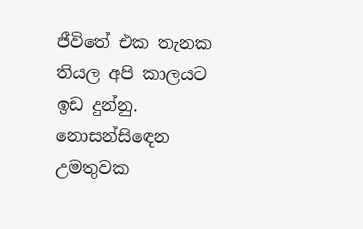ජීවිතේ එක තැනක තියල අපි කාලයට ඉඩ දුන්නු. නොසන්සිඳෙන උමතුවක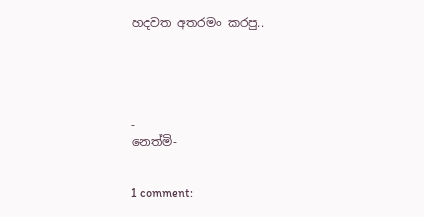හදවත අතරමං කරපු..





-
නෙත්මි-


1 comment: